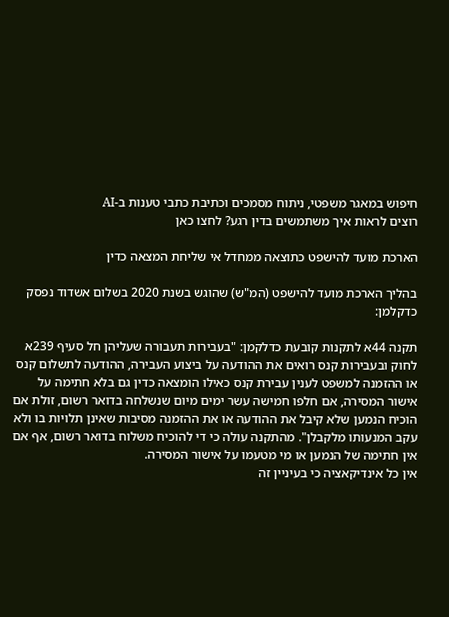חיפוש במאגר משפטי, ניתוח מסמכים וכתיבת כתבי טענות ב-AI
רוצים לראות איך משתמשים בדין רגע? לחצו כאן

הארכת מועד להישפט כתוצאה ממחדל אי שליחת המצאה כדין

בהליך הארכת מועד להישפט (המ"ש) שהוגש בשנת 2020 בשלום אשדוד נפסק כדקלמן:

תקנה 44א לתקנות קובעת כדלקמן: "בעבירות תעבורה שעליהן חל סעיף 239א לחוק ובעבירות קנס רואים את ההודעה על ביצוע העבירה, ההודעה לתשלום קנס או ההזמנה למשפט לענין עבירת קנס כאילו הומצאה כדין גם בלא חתימה על אישור המסירה, אם חלפו חמישה עשר ימים מיום שנשלחה בדואר רשום, זולת אם הוכיח הנמען שלא קיבל את ההודעה או את ההזמנה מסיבות שאינן תלויות בו ולא עקב המנעותו מלקבלן". מהתקנה עולה כי די להוכיח משלוח בדואר רשום, אף אם אין חתימה של הנמען או מי מטעמו על אישור המסירה.
אין כל אינדיקאציה כי בעיניין זה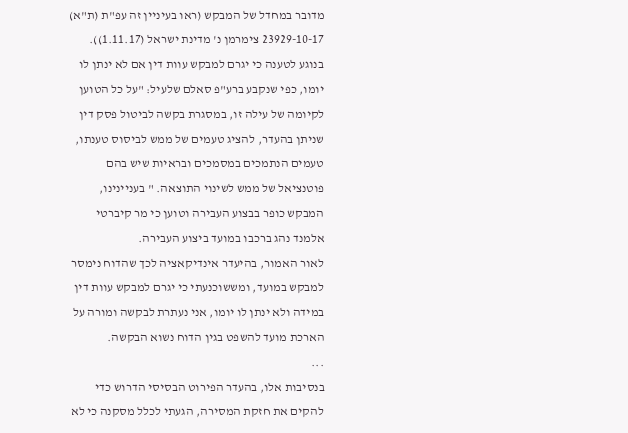מדובר במחדל של המבקש (ראו בעיניין זה עפ"ת (ת"א) 23929-10-17 צימרמן נ' מדינת ישראל (1.11.17)).
בנוגע לטענה כי יגרם למבקש עוות דין אם לא ינתן לו יומו, כפי שנקבע ברע"פ סאלם שלעיל: "על כל הטוען לקיומה של עילה זו, במסגרת בקשה לביטול פסק דין שניתן בהעדר, להציג טעמים של ממש לביסוס טענתו, טעמים הנתמכים במסמכים ובראיות שיש בהם פוטנציאל של ממש לשינוי התוצאה. " בעניינינו, המבקש כופר בבצוע העבירה וטוען כי מר קיברטי אלמנד נהג ברכבו במועד ביצוע העבירה.
לאור האמור, בהיעדר אינדיקאציה לכך שהדוח נימסר למבקש במועד, ומששוכנעתי כי יגרם למבקש עוות דין במידה ולא ינתן לו יומו, אני נעתרת לבקשה ומורה על הארכת מועד להשפט בגין הדוח נשוא הבקשה.
...
בנסיבות אלו, בהעדר הפירוט הבסיסי הדרוש כדי להקים את חזקת המסירה, הגעתי לכלל מסקנה כי לא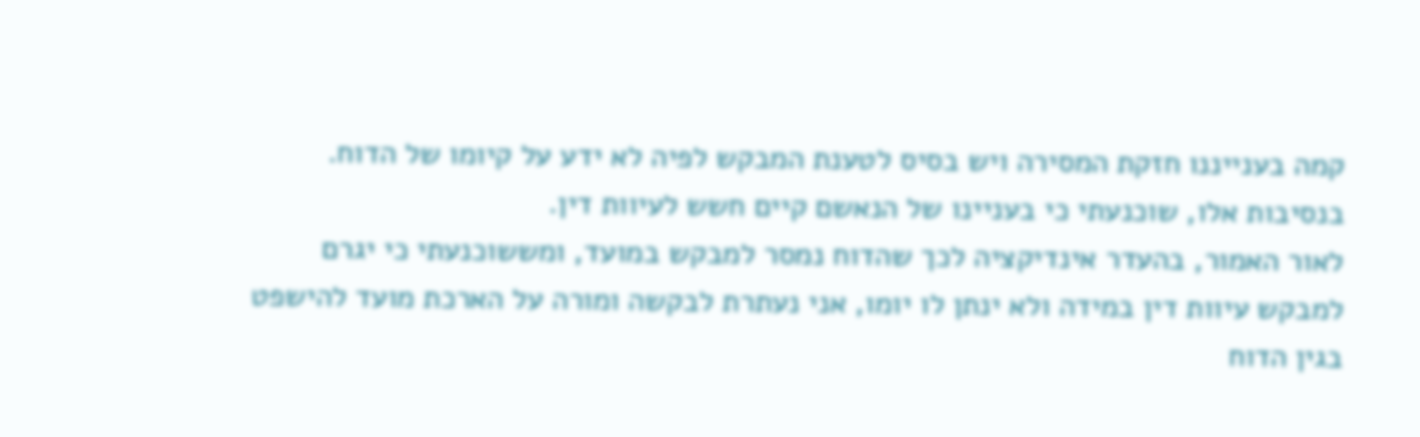קמה בענייננו חזקת המסירה ויש בסיס לטענת המבקש לפיה לא ידע על קיומו של הדוח.
בנסיבות אלו, שוכנעתי כי בעניינו של הנאשם קיים חשש לעיוות דין.
לאור האמור, בהעדר אינדיקציה לכך שהדוח נמסר למבקש במועד, ומששוכנעתי כי יגרם למבקש עיוות דין במידה ולא ינתן לו יומו, אני נעתרת לבקשה ומורה על הארכת מועד להישפט בגין הדוח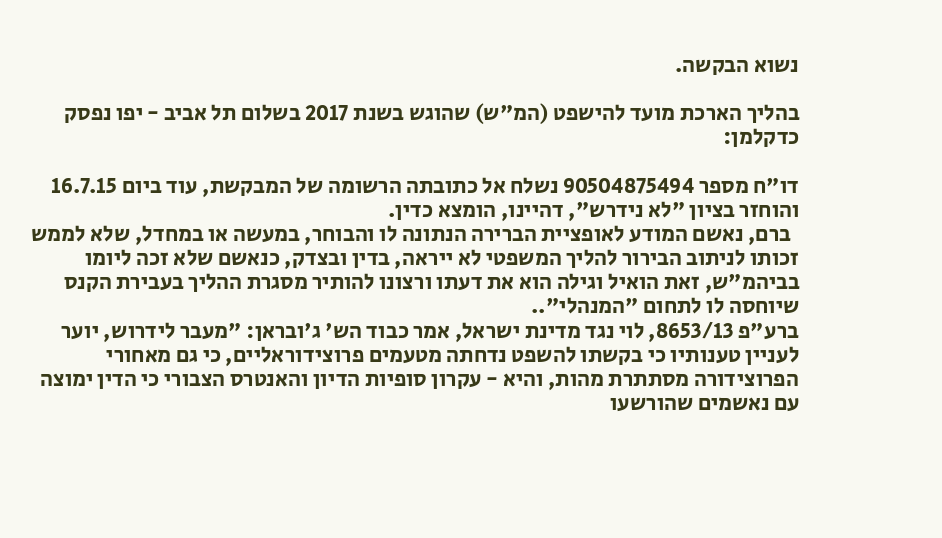נשוא הבקשה.

בהליך הארכת מועד להישפט (המ"ש) שהוגש בשנת 2017 בשלום תל אביב - יפו נפסק כדקלמן:

דו"ח מספר 90504875494 נשלח אל כתובתה הרשומה של המבקשת, עוד ביום 16.7.15 והוחזר בציון "לא נידרש", דהיינו, הומצא כדין.
  ברם, נאשם המודע לאופציית הברירה הנתונה לו והבוחר, במעשה או במחדל, שלא לממש זכותו לניתוב הבירור להליך המשפטי לא ייראה, בדין ובצדק, כנאשם שלא זכה ליומו בביהמ"ש, זאת הואיל וגילה הוא את דעתו ורצונו להותיר מסגרת ההליך בעבירת הקנס שיוחסה לו לתחום "המנהלי"..
ברע"פ 8653/13, לוי נגד מדינת ישראל, אמר כבוד הש' ג'ובראן: "מעבר לידרוש, יוער לעניין טענותיו כי בקשתו להשפט נדחתה מטעמים פרוצידוראליים, כי גם מאחורי הפרוצידורה מסתתרת מהות, והיא - עקרון סופיות הדיון והאנטרס הצבורי כי הדין ימוצה עם נאשמים שהורשעו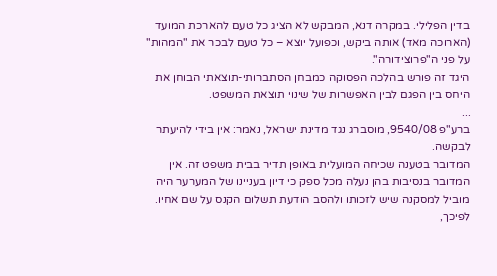בדין הפלילי. במקרה דנא, המבקש לא הציג כל טעם להארכת המועד (הארוכה מאד) אותה ביקש, וכפועל יוצא – כל טעם לבכר את "המהות" על פני ה"פרוצידורה".
היגד זה פורש בהלכה הפסוקה כמבחן הסתברותי-תוצאתי הבוחן את היחס בין הפגם לבין האפשרות של שינוי תוצאת המשפט.
...
ברע"פ 9540/08, מוסברג נגד מדינת ישראל, נאמר: אין בידי להיעתר לבקשה.
המדובר בטענה שכיחה המועלית באופן תדיר בבית משפט זה. אין המדובר בנסיבות בהן נעלה מכל ספק כי דיון בעניינו של המערער היה מוביל למסקנה שיש לזכותו ולהסב הודעת תשלום הקנס על שם אחיו.
לפיכך,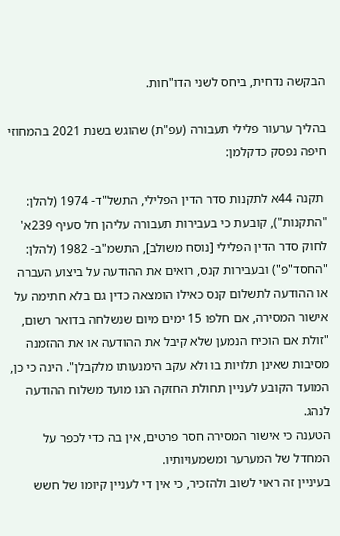הבקשה נדחית, ביחס לשני הדו"חות.

בהליך ערעור פלילי תעבורה (עפ"ת) שהוגש בשנת 2021 בהמחוזי חיפה נפסק כדקלמן:

 תקנה 44א לתקנות סדר הדין הפלילי, התשל"ד- 1974 (להלן: "התקנות"), קובעת כי בעבירות תעבורה עליהן חל סעיף 239א' לחוק סדר הדין הפלילי [נוסח משולב], התשמ"ב- 1982 (להלן: "החסד"פ") ובעבירות קנס, רואים את ההודעה על ביצוע העברה או ההודעה לתשלום קנס כאילו הומצאה כדין גם בלא חתימה על אישור המסירה, אם חלפו 15 ימים מיום שנשלחה בדואר רשום, "זולת אם הוכיח הנמען שלא קיבל את ההודעה או את ההזמנה מסיבות שאינן תלויות בו ולא עקב הימנעותו מלקבלן". הינה כי כן, המועד הקובע לעניין תחולת החזקה הנו מועד משלוח ההודעה לנהג.
הטענה כי אישור המסירה חסר פרטים, אין בה כדי לכפר על המחדל של המערער ומשמעויותיו.
בעיניין זה ראוי לשוב ולהזכיר, כי אין די לעניין קיומו של חשש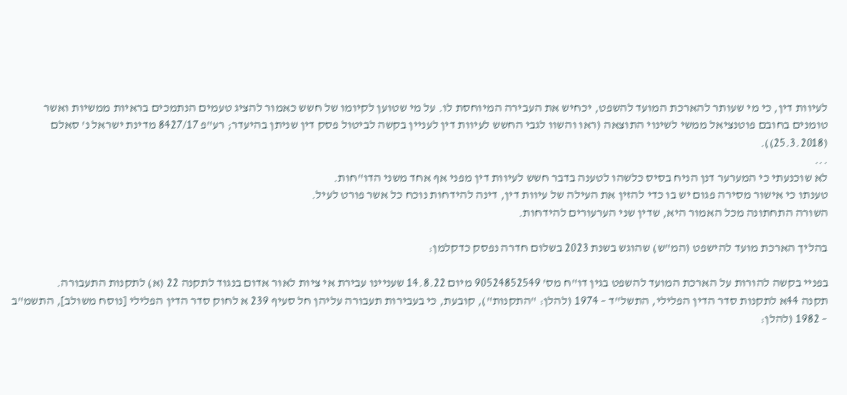לעיוות דין, כי מי שעותר להארכת המועד להשפט, יכחיש את העבירה המיוחסת לו. על מי שטוען לקיומו של חשש כאמור להציג טעמים הנתמכים בראיות ממשיות ואשר טומנים בחובם פוטנציאל ממשי לשינוי התוצאה (ראו והשוו לגבי החשש לעיוות דין לעניין בקשה לביטול פסק דין שניתן בהיעדר; רע"פ 8427/17 מדינת ישראל נ' סאלם (25.3.2018)).
...
לא שוכנעתי כי המערער דנן הניח בסיס כלשהו לטענה בדבר חשש לעיוות דין מפני אף אחד משני הדו"חות.
טענתו כי אישור מסירה פגום יש בו כדי להזין את העילה של עיוות דין, דינה להידחות נוכח כל אשר פורט לעיל.
השורה התחתונה מכל האמור היא, שדין שני הערעורים להידחות.

בהליך הארכת מועד להישפט (המ"ש) שהוגש בשנת 2023 בשלום חדרה נפסק כדקלמן:

בפניי בקשה להורות על הארכת המועד להשפט בגין דו"ח מס' 90524852549 מיום 14.8.22 שעניינו עבירת אי ציות לאור אדום בנגוד לתקנה 22 (א) לתקנות התעבורה.
תקנה 44א לתקנות סדר הדין הפלילי, התשל"ד – 1974 (להלן: "התקנות"), קובעת, כי בעבירות תעבורה עליהן חל סעיף 239 א לחוק סדר הדין הפלילי [נוסח משולב], התשמ"ב – 1982 (להלן: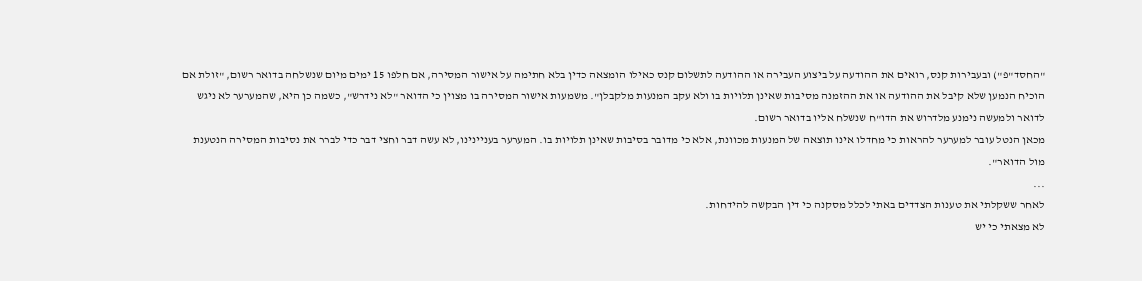"החסד"פ") ובעבירות קנס, רואים את ההודעה על ביצוע העבירה או ההודעה לתשלום קנס כאילו הומצאה כדין בלא חתימה על אישור המסירה, אם חלפו 15 ימים מיום שנשלחה בדואר רשום, "זולת אם הוכיח הנמען שלא קיבל את ההודעה או את ההזמנה מסיבות שאינן תלויות בו ולא עקב המנעות מלקבלן". משמעות אישור המסירה בו מצוין כי הדואר "לא נידרש", כשמה כן היא, שהמערער לא ניגש לדואר ולמעשה נימנע מלדרוש את הדו"ח שנשלח אליו בדואר רשום.
מכאן הנטל עובר למערער להראות כי מחדלו אינו תוצאה של המנעות מכוונת, אלא כי מדובר בסיבות שאינן תלויות בו. המערער בעניינינו, לא עשה דבר וחצי דבר כדי לברר את נסיבות המסירה הנטענת מול הדואר".
...
לאחר ששקלתי את טענות הצדדים באתי לכלל מסקנה כי דין הבקשה להידחות.
לא מצאתי כי יש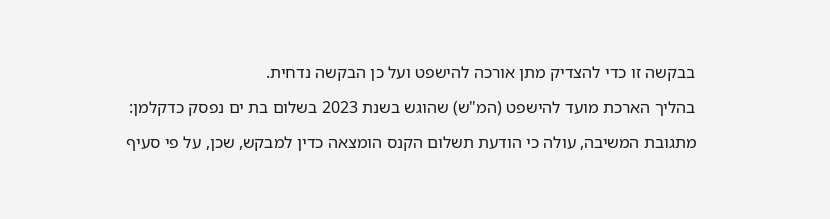בבקשה זו כדי להצדיק מתן אורכה להישפט ועל כן הבקשה נדחית.

בהליך הארכת מועד להישפט (המ"ש) שהוגש בשנת 2023 בשלום בת ים נפסק כדקלמן:

מתגובת המשיבה, עולה כי הודעת תשלום הקנס הומצאה כדין למבקש, שכן, על פי סעיף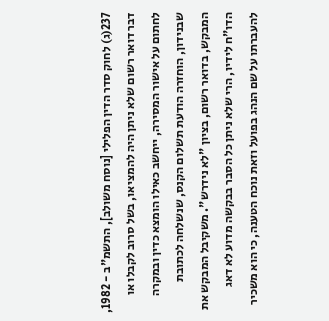237(ג) לחוק סדר הדין הפלילי [נוסח משולב], התשמ"ב - 1982, דבר דואר רשום שלא ניתן היה להמציאו, בשל סרוב לקבלו או לחתום על אישור המסירה, ייחשב כאילו הומצא כדין ובמקרה שבנידון, הוחזרה הודעת תשלום הקנס, שנשלחה לכתובת המבקש, בדואר רשום, בציון "לא נידרש". משקיבל המבקש את הדו"ח לידיו, הרי שלא ניתן כל הסבר בבקשה מדוע לא דאג להעברתו על שם הנהג בפועל וזאת נוכח הטענה, כי הוא משכיר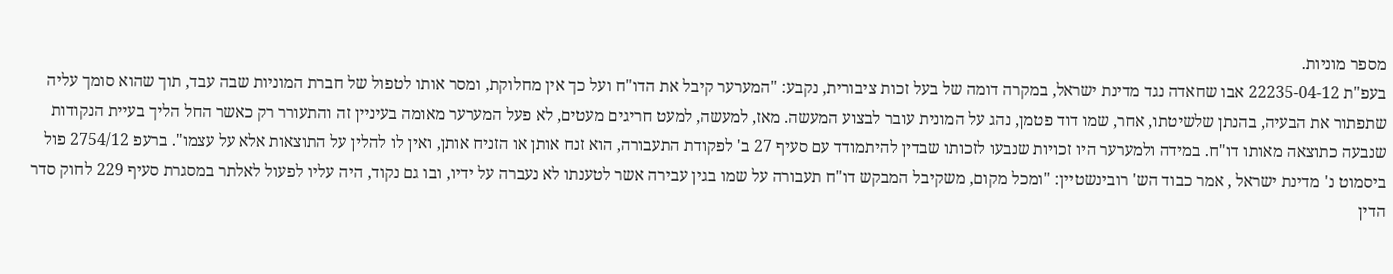מספר מוניות.
בעפ"ת 22235-04-12 אבו שחאדה נגד מדינת ישראל, במקרה דומה של בעל זכות ציבורית, נקבע: "המערער קיבל את הדו"ח ועל כך אין מחלוקת, ומסר אותו לטפול של חברת המוניות שבה עבד, תוך שהוא סומך עליה שתפתור את הבעיה, בהנתן שלשיטתו, אחר, שמו דוד פטמן, נהג על המונית עובר לבצוע המעשה. מאז, למעשה, למעט חריגים מעטים, לא פעל המערער מאומה בעיניין זה והתעורר רק כאשר החל הליך בעיית הנקודות שנבעה כתוצאה מאותו דו"ח. במידה ולמערער היו זכויות שנבעו לזכותו שבדין להיתמודד עם סעיף 27 ב' לפקודת התעבורה, הוא זנח אותן או הזניח אותן, ואין לו להלין על התוצאות אלא על עצמו". ברעפ 2754/12 פול ביסמוט נ' מדינת ישראל , אמר כבוד הש' רובינשטיין: "ומכל מקום, משקיבל המבקש דו"ח תעבורה על שמו בגין עבירה אשר לטענתו לא נעברה על ידיו, ובו גם נקוד, היה עליו לפעול לאלתר במסגרת סעיף 229 לחוק סדר הדין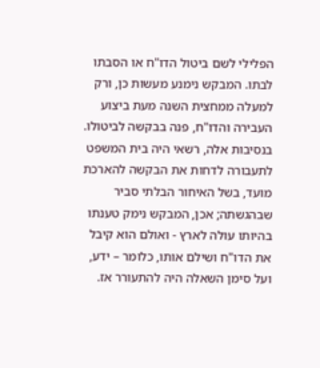הפלילי לשם ביטול הדו"ח או הסבתו לבתו. המבקש נימנע מעשות כן, ורק למעלה ממחצית השנה מעת ביצוע העבירה והדו"ח, פנה בבקשה לביטולו. בנסיבות אלה, רשאי היה בית המשפט לתעבורה לדחות את הבקשה להארכת מועד, בשל האיחור הבלתי סביר שבהגשתה; אכן, המבקש נימק טענתו בהיותו עולה לארץ - ואולם הוא קיבל את הדו"ח ושילם אותו, כלומר – ידע, ועל סימן השאלה היה להתעורר אז.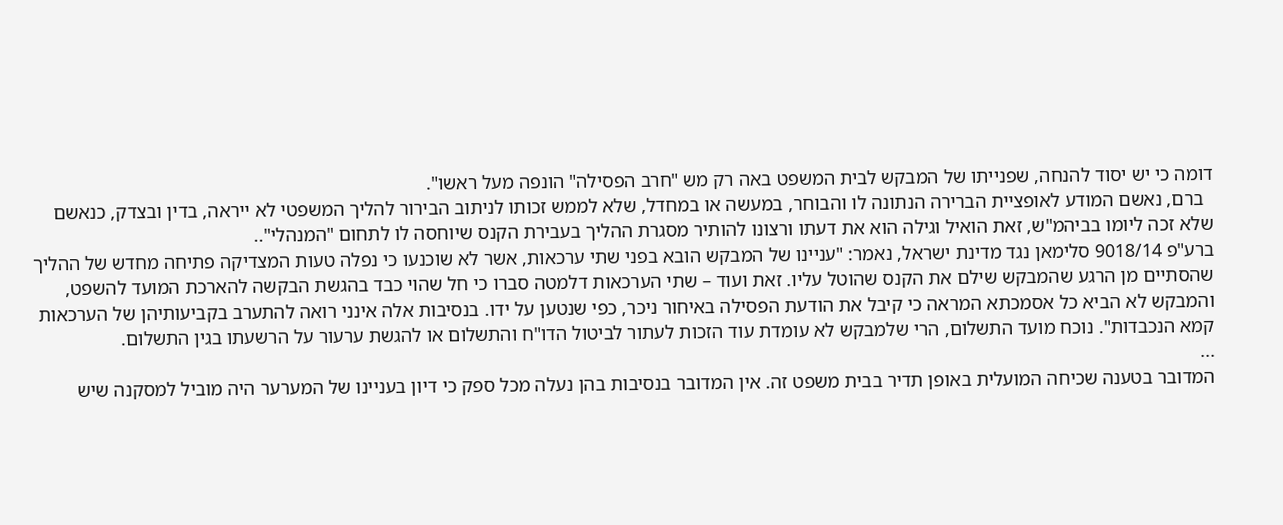דומה כי יש יסוד להנחה, שפנייתו של המבקש לבית המשפט באה רק מש "חרב הפסילה" הונפה מעל ראשו".
  ברם, נאשם המודע לאופציית הברירה הנתונה לו והבוחר, במעשה או במחדל, שלא לממש זכותו לניתוב הבירור להליך המשפטי לא ייראה, בדין ובצדק, כנאשם שלא זכה ליומו בביהמ"ש, זאת הואיל וגילה הוא את דעתו ורצונו להותיר מסגרת ההליך בעבירת הקנס שיוחסה לו לתחום "המנהלי"..
ברע"פ 9018/14 סלימאן נגד מדינת ישראל, נאמר: "עניינו של המבקש הובא בפני שתי ערכאות, אשר לא שוכנעו כי נפלה טעות המצדיקה פתיחה מחדש של ההליך שהסתיים מן הרגע שהמבקש שילם את הקנס שהוטל עליו. זאת ועוד – שתי הערכאות דלמטה סברו כי חל שהוי כבד בהגשת הבקשה להארכת המועד להשפט, והמבקש לא הביא כל אסמכתא המראה כי קיבל את הודעת הפסילה באיחור ניכר, כפי שנטען על ידו. בנסיבות אלה אינני רואה להתערב בקביעותיהן של הערכאות קמא הנכבדות". נוכח מועד התשלום, הרי שלמבקש לא עומדת עוד הזכות לעתור לביטול הדו"ח והתשלום או להגשת ערעור על הרשעתו בגין התשלום.
...
המדובר בטענה שכיחה המועלית באופן תדיר בבית משפט זה. אין המדובר בנסיבות בהן נעלה מכל ספק כי דיון בעניינו של המערער היה מוביל למסקנה שיש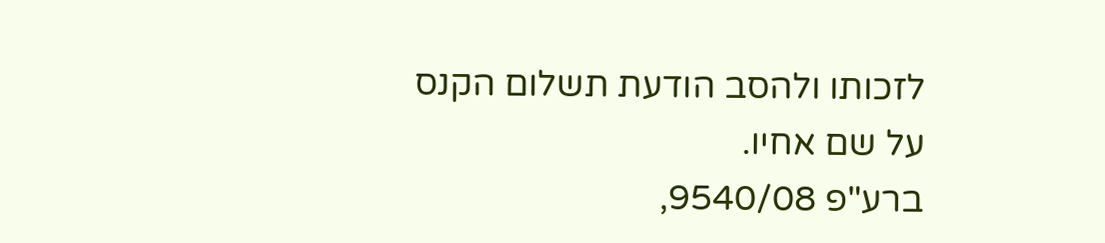לזכותו ולהסב הודעת תשלום הקנס על שם אחיו.
ברע"פ 9540/08,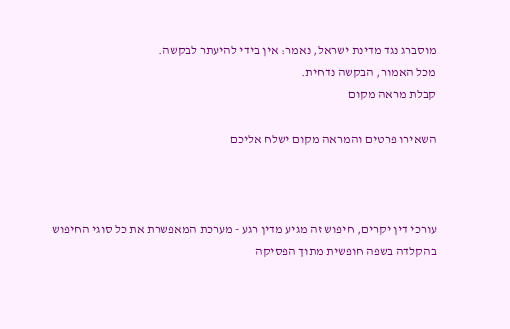מוסברג נגד מדינת ישראל, נאמר: אין בידי להיעתר לבקשה.
מכל האמור, הבקשה נדחית.
קבלת מראה מקום

השאירו פרטים והמראה מקום ישלח אליכם



עורכי דין יקרים, חיפוש זה מגיע מדין רגע - מערכת המאפשרת את כל סוגי החיפוש בהקלדה בשפה חופשית מתוך הפסיקה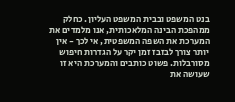בנט המשפט ובבית המשפט העליון. כחלק ממהפכת הבינה המלאכותית, אנו מלמדים את המערכת את השפה המשפטית, אי לכך - אין יותר צורך לבזבז זמן יקר על הגדרות חיפוש מסורבלות. פשוט כותבים והמערכת היא זו שעושה את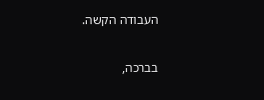העבודה הקשה.

בברכה,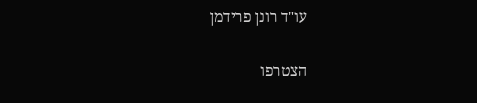עו"ד רונן פרידמן

הצטרפו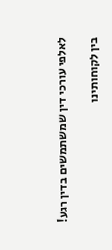לאלפי עורכי דין שמשתמשים בדין רגע!

בין לקוחותינו